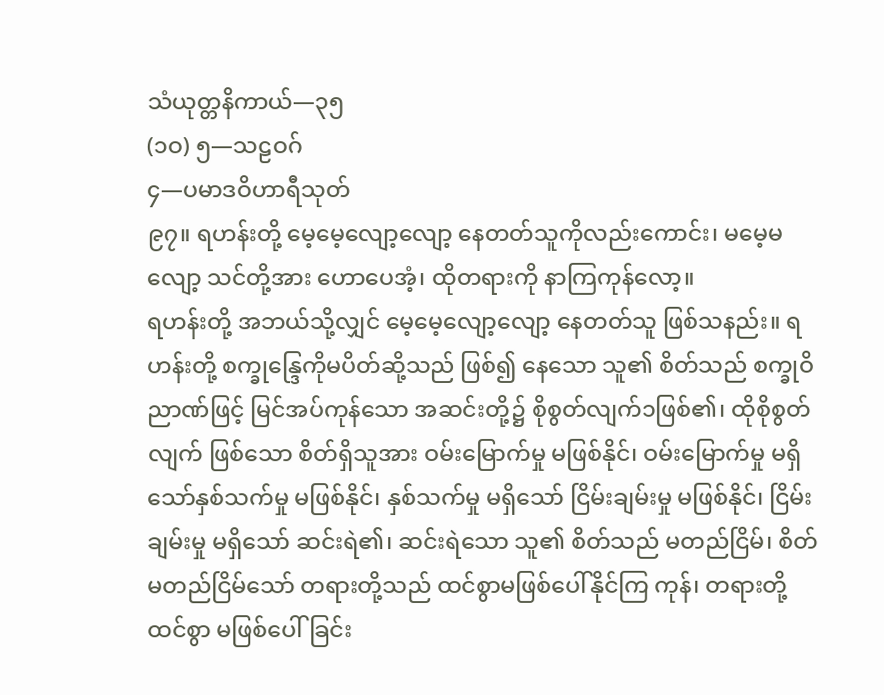သံယုတ္တနိကာယ်—၃၅
(၁ဝ) ၅—သဠဝဂ်
၄—ပမာဒဝိဟာရီသုတ်
၉၇။ ရဟန်းတို့ မေ့မေ့လျော့လျော့ နေတတ်သူကိုလည်းကောင်း၊ မမေ့မလျော့ သင်တို့အား ဟောပေအံ့၊ ထိုတရားကို နာကြကုန်လော့။
ရဟန်းတို့ အဘယ်သို့လျှင် မေ့မေ့လျော့လျော့ နေတတ်သူ ဖြစ်သနည်း။ ရဟန်းတို့ စက္ခုန္ဒြေကိုမပိတ်ဆို့သည် ဖြစ်၍ နေသော သူ၏ စိတ်သည် စက္ခုဝိညာဏ်ဖြင့် မြင်အပ်ကုန်သော အဆင်းတို့၌ စိုစွတ်လျက်၁ဖြစ်၏၊ ထိုစိုစွတ်လျက် ဖြစ်သော စိတ်ရှိသူအား ဝမ်းမြောက်မှု မဖြစ်နိုင်၊ ဝမ်းမြောက်မှု မရှိသော်နှစ်သက်မှု မဖြစ်နိုင်၊ နှစ်သက်မှု မရှိသော် ငြိမ်းချမ်းမှု မဖြစ်နိုင်၊ ငြိမ်းချမ်းမှု မရှိသော် ဆင်းရဲ၏၊ ဆင်းရဲသော သူ၏ စိတ်သည် မတည်ငြိမ်၊ စိတ် မတည်ငြိမ်သော် တရားတို့သည် ထင်စွာမဖြစ်ပေါ်နိုင်ကြ ကုန်၊ တရားတို့ ထင်စွာ မဖြစ်ပေါ်ခြင်း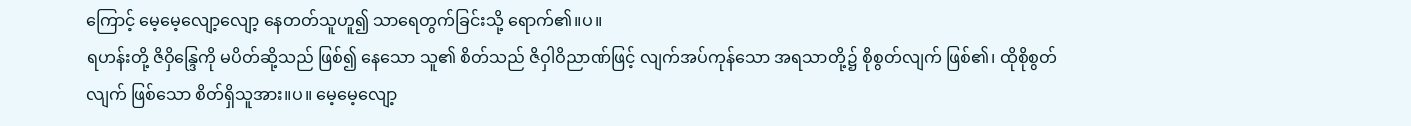ကြောင့် မေ့မေ့လျော့လျော့ နေတတ်သူဟူ၍ သာရေတွက်ခြင်းသို့ ရောက်၏။ပ။
ရဟန်းတို့ ဇိဝှိန္ဒြေကို မပိတ်ဆို့သည် ဖြစ်၍ နေသော သူ၏ စိတ်သည် ဇိဝှါဝိညာဏ်ဖြင့် လျက်အပ်ကုန်သော အရသာတို့၌ စိုစွတ်လျက် ဖြစ်၏၊ ထိုစိုစွတ်လျက် ဖြစ်သော စိတ်ရှိသူအား။ပ။ မေ့မေ့လျော့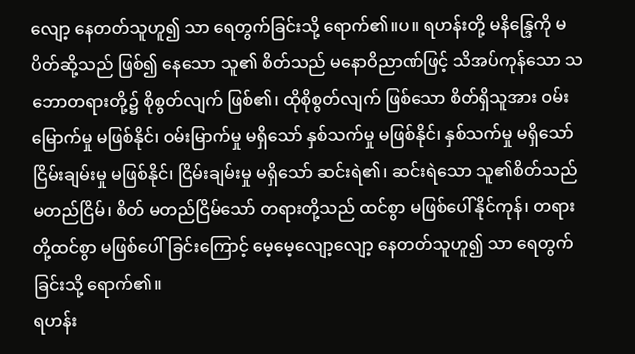လျော့ နေတတ်သူဟူ၍ သာ ရေတွက်ခြင်းသို့ ရောက်၏။ပ။ ရဟန်းတို့ မနိန္ဒြေကို မပိတ်ဆို့သည် ဖြစ်၍ နေသော သူ၏ စိတ်သည် မနောဝိညာဏ်ဖြင့် သိအပ်ကုန်သော သဘောတရားတို့၌ စိုစွတ်လျက် ဖြစ်၏၊ ထိုစိုစွတ်လျက် ဖြစ်သော စိတ်ရှိသူအား ဝမ်းမြောက်မှု မဖြစ်နိုင်၊ ဝမ်းမြာက်မှု မရှိသော် နှစ်သက်မှု မဖြစ်နိုင်၊ နှစ်သက်မှု မရှိသော် ငြိမ်းချမ်းမှု မဖြစ်နိုင်၊ ငြိမ်းချမ်းမှု မရှိသော် ဆင်းရဲ၏၊ ဆင်းရဲသော သူ၏စိတ်သည် မတည်ငြိမ်၊ စိတ် မတည်ငြိမ်သော် တရားတို့သည် ထင်စွာ မဖြစ်ပေါ်နိုင်ကုန်၊ တရားတို့ထင်စွာ မဖြစ်ပေါ်ခြင်းကြောင့် မေ့မေ့လျော့လျော့ နေတတ်သူဟူ၍ သာ ရေတွက်ခြင်းသို့ ရောက်၏။
ရဟန်း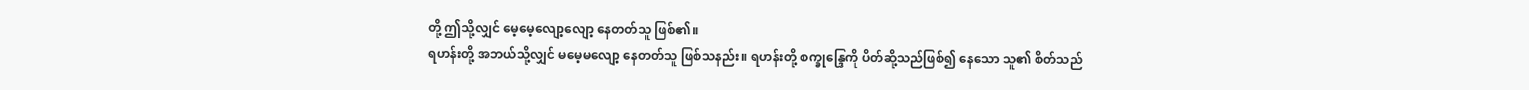တို့ ဤသို့လျှင် မေ့မေ့လျော့လျော့ နေတတ်သူ ဖြစ်၏။
ရဟန်းတို့ အဘယ်သို့လျှင် မမေ့မလျော့ နေတတ်သူ ဖြစ်သနည်း။ ရဟန်းတို့ စက္ခုန္ဒြေကို ပိတ်ဆို့သည်ဖြစ်၍ နေသော သူ၏ စိတ်သည်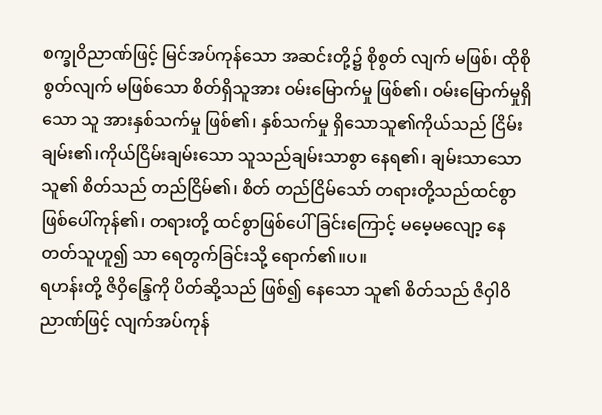စက္ခုဝိညာဏ်ဖြင့် မြင်အပ်ကုန်သော အဆင်းတို့၌ စိုစွတ် လျက် မဖြစ်၊ ထိုစိုစွတ်လျက် မဖြစ်သော စိတ်ရှိသူအား ဝမ်းမြောက်မှု ဖြစ်၏၊ ဝမ်းမြောက်မှုရှိသော သူ အားနှစ်သက်မှု ဖြစ်၏၊ နှစ်သက်မှု ရှိသောသူ၏ကိုယ်သည် ငြိမ်းချမ်း၏၊ကိုယ်ငြိမ်းချမ်းသော သူသည်ချမ်းသာစွာ နေရ၏၊ ချမ်းသာသော သူ၏ စိတ်သည် တည်ငြိမ်၏၊ စိတ် တည်ငြိမ်သော် တရားတို့သည်ထင်စွာဖြစ်ပေါ်ကုန်၏၊ တရားတို့ ထင်စွာဖြစ်ပေါ်ခြင်းကြောင့် မမေ့မလျော့ နေတတ်သူဟူ၍ သာ ရေတွက်ခြင်းသို့ ရောက်၏။ပ။
ရဟန်းတို့ ဇိဝှိန္ဒြေကို ပိတ်ဆို့သည် ဖြစ်၍ နေသော သူ၏ စိတ်သည် ဇိဝှါဝိညာဏ်ဖြင့် လျက်အပ်ကုန်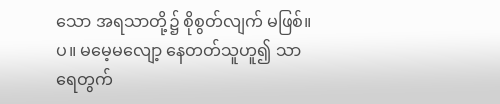သော အရသာတို့၌ စိုစွတ်လျက် မဖြစ်။ပ။ မမေ့မလျော့ နေတတ်သူဟူ၍ သာ ရေတွက်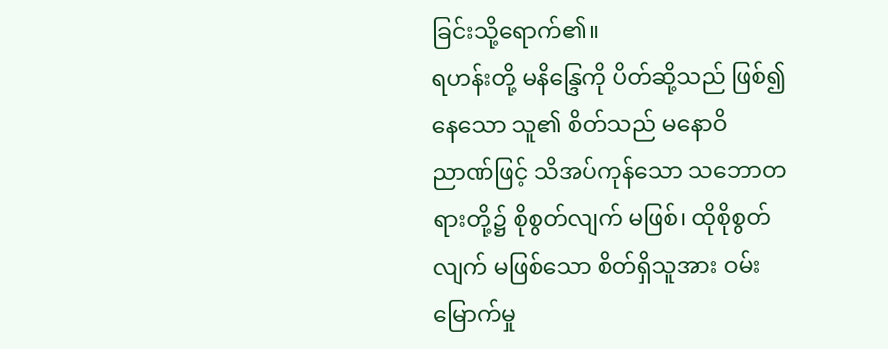ခြင်းသို့ရောက်၏။
ရဟန်းတို့ မနိန္ဒြေကို ပိတ်ဆို့သည် ဖြစ်၍ နေသော သူ၏ စိတ်သည် မနောဝိညာဏ်ဖြင့် သိအပ်ကုန်သော သဘောတရားတို့၌ စိုစွတ်လျက် မဖြစ်၊ ထိုစိုစွတ်လျက် မဖြစ်သော စိတ်ရှိသူအား ဝမ်းမြောက်မှု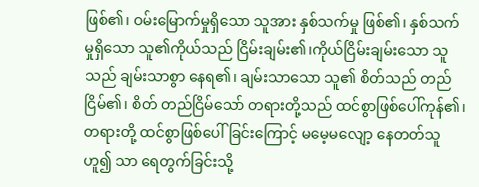ဖြစ်၏၊ ဝမ်းမြောက်မှုရှိသော သူအား နှစ်သက်မှု ဖြစ်၏၊ နှစ်သက်မှုရှိသော သူ၏ကိုယ်သည် ငြိမ်းချမ်း၏၊ကိုယ်ငြိမ်းချမ်းသော သူသည် ချမ်းသာစွာ နေရ၏၊ ချမ်းသာသော သူ၏ စိတ်သည် တည်ငြိမ်၏၊ စိတ် တည်ငြိမ်သော် တရားတို့သည် ထင်စွာဖြစ်ပေါ်ကုန်၏၊ တရားတို့ ထင်စွာဖြစ်ပေါ်ခြင်းကြောင့် မမေ့မလျော့ နေတတ်သူဟူ၍ သာ ရေတွက်ခြင်းသို့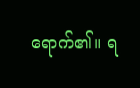ရောက်၏။ ရ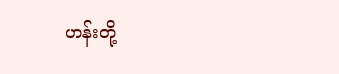ဟန်းတို့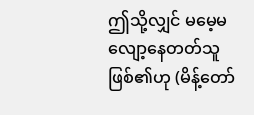ဤသို့လျှင် မမေ့မလျော့နေတတ်သူ ဖြစ်၏ဟု (မိန့်တော်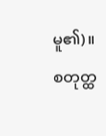မူ၏)။
စတုတ္ထ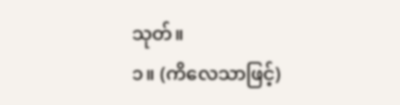သုတ်။
၁။ (ကိလေသာဖြင့်)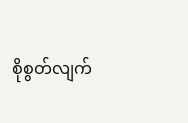စိုစွတ်လျက်